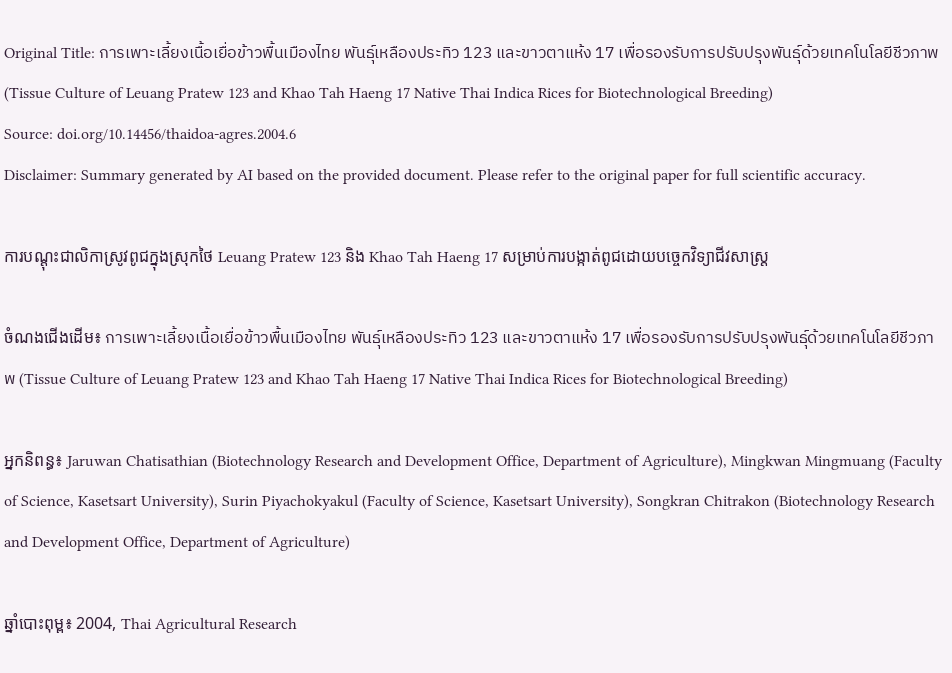Original Title: การเพาะเลี้ยงเนื้อเยื่อข้าวพื้นเมืองไทย พันธุ์เหลืองประทิว 123 และขาวตาแห้ง 17 เพื่อรองรับการปรับปรุงพันธุ์ด้วยเทคโนโลยีชีวภาพ (Tissue Culture of Leuang Pratew 123 and Khao Tah Haeng 17 Native Thai Indica Rices for Biotechnological Breeding)
Source: doi.org/10.14456/thaidoa-agres.2004.6
Disclaimer: Summary generated by AI based on the provided document. Please refer to the original paper for full scientific accuracy.

ការបណ្តុះជាលិកាស្រូវពូជក្នុងស្រុកថៃ Leuang Pratew 123 និង Khao Tah Haeng 17 សម្រាប់ការបង្កាត់ពូជដោយបច្ចេកវិទ្យាជីវសាស្រ្ត

ចំណងជើងដើម៖ การเพาะเลี้ยงเนื้อเยื่อข้าวพื้นเมืองไทย พันธุ์เหลืองประทิว 123 และขาวตาแห้ง 17 เพื่อรองรับการปรับปรุงพันธุ์ด้วยเทคโนโลยีชีวภาพ (Tissue Culture of Leuang Pratew 123 and Khao Tah Haeng 17 Native Thai Indica Rices for Biotechnological Breeding)

អ្នកនិពន្ធ៖ Jaruwan Chatisathian (Biotechnology Research and Development Office, Department of Agriculture), Mingkwan Mingmuang (Faculty of Science, Kasetsart University), Surin Piyachokyakul (Faculty of Science, Kasetsart University), Songkran Chitrakon (Biotechnology Research and Development Office, Department of Agriculture)

ឆ្នាំបោះពុម្ព៖ 2004, Thai Agricultural Research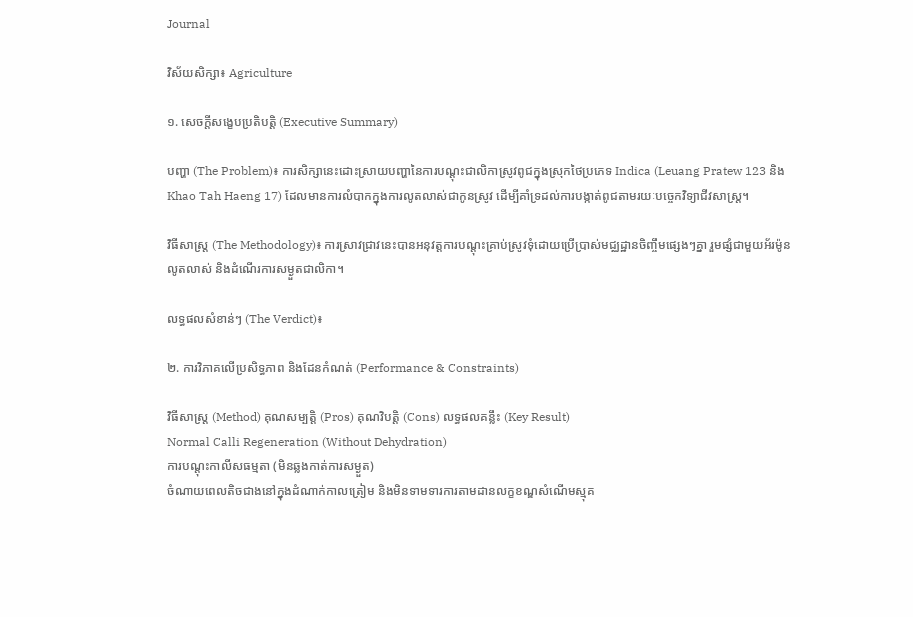Journal

វិស័យសិក្សា៖ Agriculture

១. សេចក្តីសង្ខេបប្រតិបត្តិ (Executive Summary)

បញ្ហា (The Problem)៖ ការសិក្សានេះដោះស្រាយបញ្ហានៃការបណ្តុះជាលិកាស្រូវពូជក្នុងស្រុកថៃប្រភេទ Indica (Leuang Pratew 123 និង Khao Tah Haeng 17) ដែលមានការលំបាកក្នុងការលូតលាស់ជាកូនស្រូវ ដើម្បីគាំទ្រដល់ការបង្កាត់ពូជតាមរយៈបច្ចេកវិទ្យាជីវសាស្រ្ត។

វិធីសាស្ត្រ (The Methodology)៖ ការស្រាវជ្រាវនេះបានអនុវត្តការបណ្តុះគ្រាប់ស្រូវទុំដោយប្រើប្រាស់មជ្ឈដ្ឋានចិញ្ចឹមផ្សេងៗគ្នា រួមផ្សំជាមួយអ័រម៉ូនលូតលាស់ និងដំណើរការសម្ងួតជាលិកា។

លទ្ធផលសំខាន់ៗ (The Verdict)៖

២. ការវិភាគលើប្រសិទ្ធភាព និងដែនកំណត់ (Performance & Constraints)

វិធីសាស្ត្រ (Method) គុណសម្បត្តិ (Pros) គុណវិបត្តិ (Cons) លទ្ធផលគន្លឹះ (Key Result)
Normal Calli Regeneration (Without Dehydration)
ការបណ្តុះកាលីសធម្មតា (មិនឆ្លងកាត់ការសម្ងួត)
ចំណាយពេលតិចជាងនៅក្នុងដំណាក់កាលត្រៀម និងមិនទាមទារការតាមដានលក្ខខណ្ឌសំណើមស្មុគ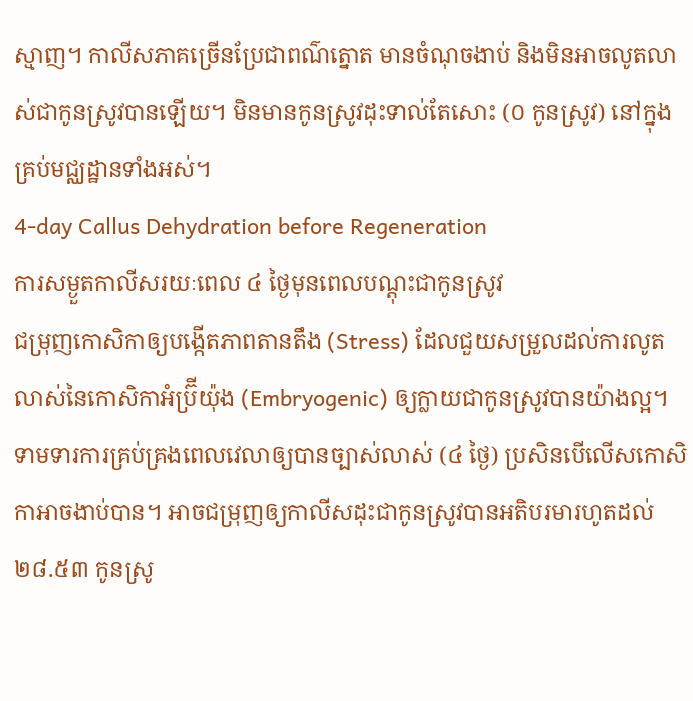ស្មាញ។ កាលីសភាគច្រើនប្រែជាពណ៌ត្នោត មានចំណុចងាប់ និងមិនអាចលូតលាស់ជាកូនស្រូវបានឡើយ។ មិនមានកូនស្រូវដុះទាល់តែសោះ (០ កូនស្រូវ) នៅក្នុងគ្រប់មជ្ឈដ្ឋានទាំងអស់។
4-day Callus Dehydration before Regeneration
ការសម្ងួតកាលីសរយៈពេល ៤ ថ្ងៃមុនពេលបណ្តុះជាកូនស្រូវ
ជម្រុញកោសិកាឲ្យបង្កើតភាពតានតឹង (Stress) ដែលជួយសម្រួលដល់ការលូតលាស់នៃកោសិកាអំប្រ៊ីយ៉ុង (Embryogenic) ឲ្យក្លាយជាកូនស្រូវបានយ៉ាងល្អ។ ទាមទារការគ្រប់គ្រងពេលវេលាឲ្យបានច្បាស់លាស់ (៤ ថ្ងៃ) ប្រសិនបើលើសកោសិកាអាចងាប់បាន។ អាចជម្រុញឲ្យកាលីសដុះជាកូនស្រូវបានអតិបរមារហូតដល់ ២៨.៥៣ កូនស្រូ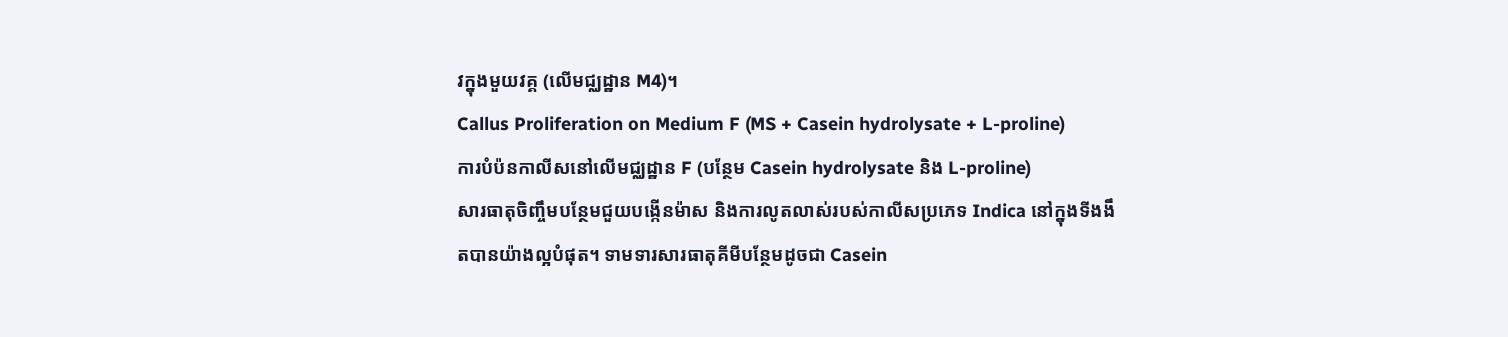វក្នុងមួយវគ្គ (លើមជ្ឈដ្ឋាន M4)។
Callus Proliferation on Medium F (MS + Casein hydrolysate + L-proline)
ការបំប៉នកាលីសនៅលើមជ្ឈដ្ឋាន F (បន្ថែម Casein hydrolysate និង L-proline)
សារធាតុចិញ្ចឹមបន្ថែមជួយបង្កើនម៉ាស និងការលូតលាស់របស់កាលីសប្រភេទ Indica នៅក្នុងទីងងឹតបានយ៉ាងល្អបំផុត។ ទាមទារសារធាតុគីមីបន្ថែមដូចជា Casein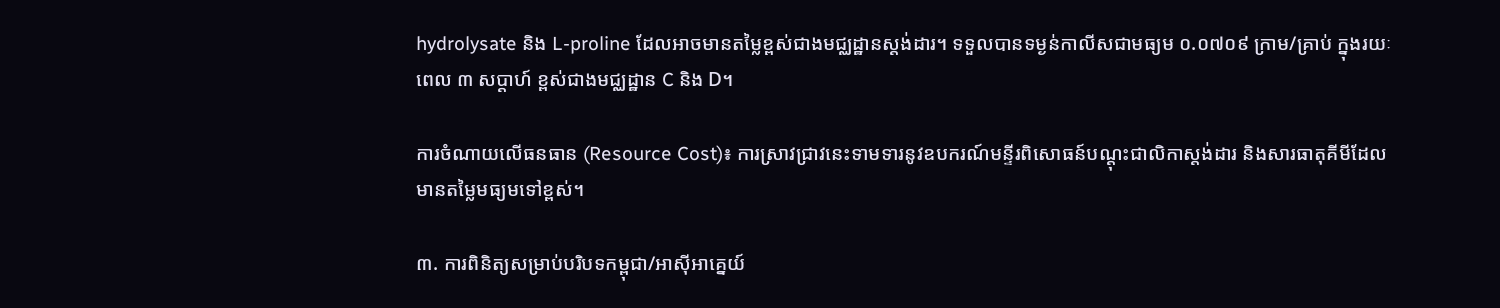hydrolysate និង L-proline ដែលអាចមានតម្លៃខ្ពស់ជាងមជ្ឈដ្ឋានស្តង់ដារ។ ទទួលបានទម្ងន់កាលីសជាមធ្យម ០.០៧០៩ ក្រាម/គ្រាប់ ក្នុងរយៈពេល ៣ សប្តាហ៍ ខ្ពស់ជាងមជ្ឈដ្ឋាន C និង D។

ការចំណាយលើធនធាន (Resource Cost)៖ ការស្រាវជ្រាវនេះទាមទារនូវឧបករណ៍មន្ទីរពិសោធន៍បណ្តុះជាលិកាស្តង់ដារ និងសារធាតុគីមីដែលមានតម្លៃមធ្យមទៅខ្ពស់។

៣. ការពិនិត្យសម្រាប់បរិបទកម្ពុជា/អាស៊ីអាគ្នេយ៍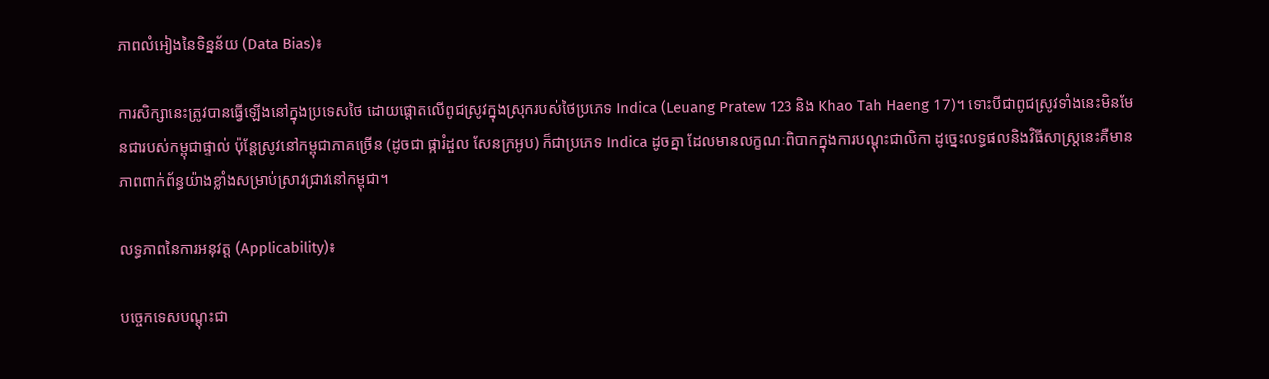ភាពលំអៀងនៃទិន្នន័យ (Data Bias)៖

ការសិក្សានេះត្រូវបានធ្វើឡើងនៅក្នុងប្រទេសថៃ ដោយផ្តោតលើពូជស្រូវក្នុងស្រុករបស់ថៃប្រភេទ Indica (Leuang Pratew 123 និង Khao Tah Haeng 17)។ ទោះបីជាពូជស្រូវទាំងនេះមិនមែនជារបស់កម្ពុជាផ្ទាល់ ប៉ុន្តែស្រូវនៅកម្ពុជាភាគច្រើន (ដូចជា ផ្ការំដួល សែនក្រអូប) ក៏ជាប្រភេទ Indica ដូចគ្នា ដែលមានលក្ខណៈពិបាកក្នុងការបណ្តុះជាលិកា ដូច្នេះលទ្ធផលនិងវិធីសាស្ត្រនេះគឺមានភាពពាក់ព័ន្ធយ៉ាងខ្លាំងសម្រាប់ស្រាវជ្រាវនៅកម្ពុជា។

លទ្ធភាពនៃការអនុវត្ត (Applicability)៖

បច្ចេកទេសបណ្តុះជា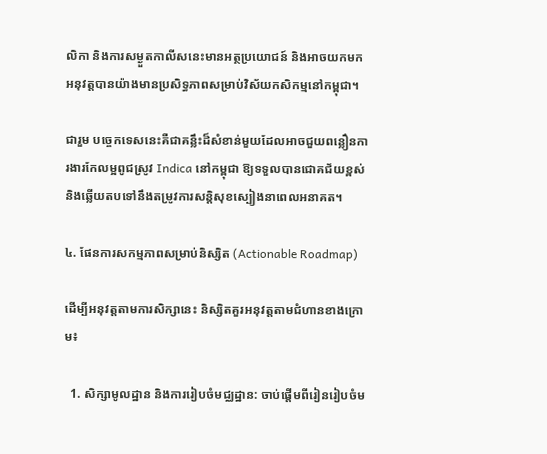លិកា និងការសម្ងួតកាលីសនេះមានអត្ថប្រយោជន៍ និងអាចយកមកអនុវត្តបានយ៉ាងមានប្រសិទ្ធភាពសម្រាប់វិស័យកសិកម្មនៅកម្ពុជា។

ជារួម បច្ចេកទេសនេះគឺជាគន្លឹះដ៏សំខាន់មួយដែលអាចជួយពន្លឿនការងារកែលម្អពូជស្រូវ Indica នៅកម្ពុជា ឱ្យទទួលបានជោគជ័យខ្ពស់ និងឆ្លើយតបទៅនឹងតម្រូវការសន្តិសុខស្បៀងនាពេលអនាគត។

៤. ផែនការសកម្មភាពសម្រាប់និស្សិត (Actionable Roadmap)

ដើម្បីអនុវត្តតាមការសិក្សានេះ និស្សិតគួរអនុវត្តតាមជំហានខាងក្រោម៖

  1. សិក្សាមូលដ្ឋាន និងការរៀបចំមជ្ឈដ្ឋាន: ចាប់ផ្តើមពីរៀនរៀបចំម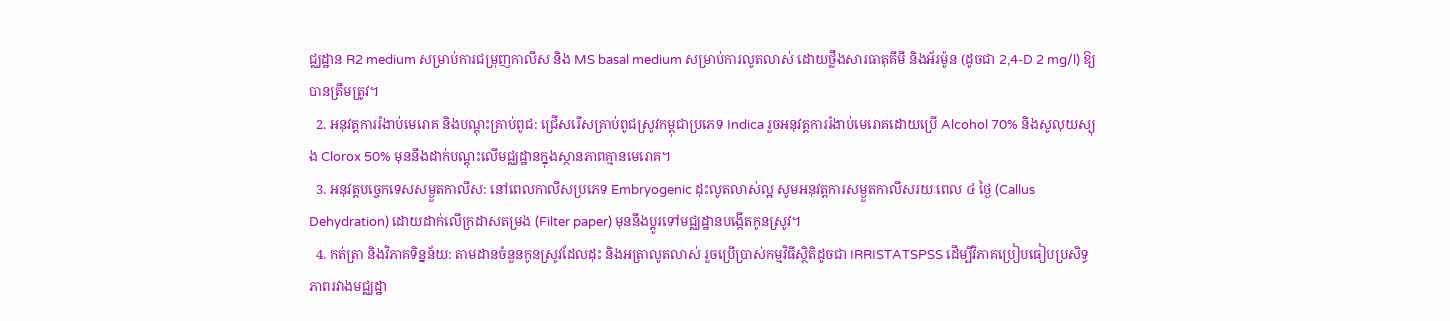ជ្ឈដ្ឋាន R2 medium សម្រាប់ការជម្រុញកាលីស និង MS basal medium សម្រាប់ការលូតលាស់ ដោយថ្លឹងសារធាតុគីមី និងអ័រម៉ូន (ដូចជា 2,4-D 2 mg/l) ឱ្យបានត្រឹមត្រូវ។
  2. អនុវត្តការរំងាប់មេរោគ និងបណ្តុះគ្រាប់ពូជ: ជ្រើសរើសគ្រាប់ពូជស្រូវកម្ពុជាប្រភេទ Indica រួចអនុវត្តការរំងាប់មេរោគដោយប្រើ Alcohol 70% និងសូលុយស្យុង Clorox 50% មុននឹងដាក់បណ្តុះលើមជ្ឈដ្ឋានក្នុងស្ថានភាពគ្មានមេរោគ។
  3. អនុវត្តបច្ចេកទេសសម្ងួតកាលីស: នៅពេលកាលីសប្រភេទ Embryogenic ដុះលូតលាស់ល្អ សូមអនុវត្តការសម្ងួតកាលីសរយៈពេល ៤ ថ្ងៃ (Callus Dehydration) ដោយដាក់លើក្រដាសតម្រង (Filter paper) មុននឹងប្តូរទៅមជ្ឈដ្ឋានបង្កើតកូនស្រូវ។
  4. កត់ត្រា និងវិភាគទិន្នន័យ: តាមដានចំនួនកូនស្រូវដែលដុះ និងអត្រាលូតលាស់ រួចប្រើប្រាស់កម្មវិធីស្ថិតិដូចជា IRRISTATSPSS ដើម្បីវិភាគប្រៀបធៀបប្រសិទ្ធភាពរវាងមជ្ឈដ្ឋា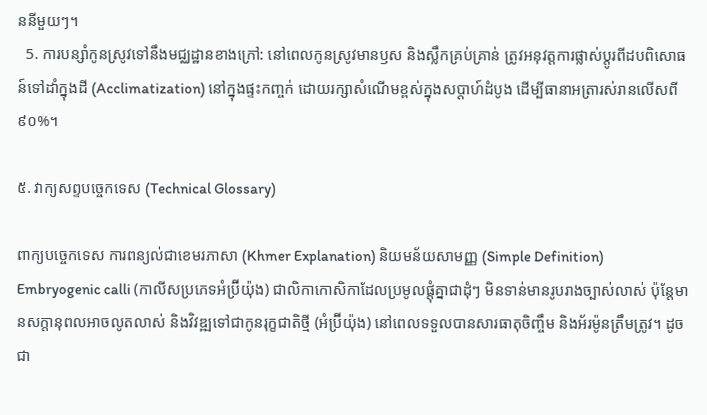ននីមួយៗ។
  5. ការបន្សាំកូនស្រូវទៅនឹងមជ្ឈដ្ឋានខាងក្រៅ: នៅពេលកូនស្រូវមានឫស និងស្លឹកគ្រប់គ្រាន់ ត្រូវអនុវត្តការផ្លាស់ប្តូរពីដបពិសោធន៍ទៅដាំក្នុងដី (Acclimatization) នៅក្នុងផ្ទះកញ្ចក់ ដោយរក្សាសំណើមខ្ពស់ក្នុងសប្តាហ៍ដំបូង ដើម្បីធានាអត្រារស់រានលើសពី ៩០%។

៥. វាក្យសព្ទបច្ចេកទេស (Technical Glossary)

ពាក្យបច្ចេកទេស ការពន្យល់ជាខេមរភាសា (Khmer Explanation) និយមន័យសាមញ្ញ (Simple Definition)
Embryogenic calli (កាលីសប្រភេទអំប្រ៊ីយ៉ុង) ជាលិកាកោសិកាដែលប្រមូលផ្តុំគ្នាជាដុំៗ មិនទាន់មានរូបរាងច្បាស់លាស់ ប៉ុន្តែមានសក្តានុពលអាចលូតលាស់ និងវិវឌ្ឍទៅជាកូនរុក្ខជាតិថ្មី (អំប្រ៊ីយ៉ុង) នៅពេលទទួលបានសារធាតុចិញ្ចឹម និងអ័រម៉ូនត្រឹមត្រូវ។ ដូចជា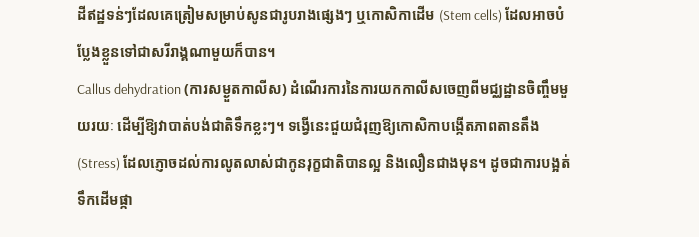ដីឥដ្ឋទន់ៗដែលគេត្រៀមសម្រាប់សូនជារូបរាងផ្សេងៗ ឬកោសិកាដើម (Stem cells) ដែលអាចបំប្លែងខ្លួនទៅជាសរីរាង្គណាមួយក៏បាន។
Callus dehydration (ការសម្ងួតកាលីស) ដំណើរការនៃការយកកាលីសចេញពីមជ្ឈដ្ឋានចិញ្ចឹមមួយរយៈ ដើម្បីឱ្យវាបាត់បង់ជាតិទឹកខ្លះៗ។ ទង្វើនេះជួយជំរុញឱ្យកោសិកាបង្កើតភាពតានតឹង (Stress) ដែលភ្ញោចដល់ការលូតលាស់ជាកូនរុក្ខជាតិបានល្អ និងលឿនជាងមុន។ ដូចជាការបង្អត់ទឹកដើមផ្កា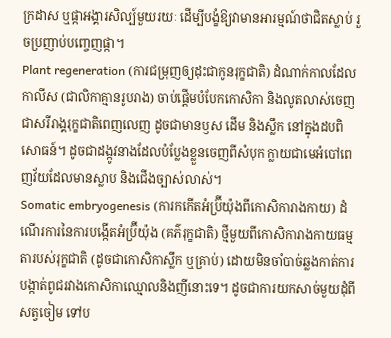ក្រដាស ឬផ្កាអង្គារសិល្ប៍មួយរយៈ ដើម្បីបង្ខំឱ្យវាមានអារម្មណ៍ថាជិតស្លាប់ រួចប្រញាប់បញ្ចេញផ្កា។
Plant regeneration (ការជម្រុញឲ្យដុះជាកូនរុក្ខជាតិ) ដំណាក់កាលដែលកាលីស (ជាលិកាគ្មានរូបរាង) ចាប់ផ្តើមបំបែកកោសិកា និងលូតលាស់ចេញជាសរីរាង្គរុក្ខជាតិពេញលេញ ដូចជាមានឫស ដើម និងស្លឹក នៅក្នុងដបពិសោធន៍។ ដូចជាដង្កូវនាងដែលបំប្លែងខ្លួនចេញពីសំបុក ក្លាយជាមេអំបៅពេញវ័យដែលមានស្លាប និងជើងច្បាស់លាស់។
Somatic embryogenesis (ការកកើតអំប្រ៊ីយ៉ុងពីកោសិការាងកាយ) ដំណើរការនៃការបង្កើតអំប្រ៊ីយ៉ុង (គភ៌រុក្ខជាតិ) ថ្មីមួយពីកោសិការាងកាយធម្មតារបស់រុក្ខជាតិ (ដូចជាកោសិកាស្លឹក ឬគ្រាប់) ដោយមិនចាំបាច់ឆ្លងកាត់ការបង្កាត់ពូជរវាងកោសិកាឈ្មោលនិងញីនោះទេ។ ដូចជាការយកសាច់មួយដុំពីសត្វចៀម ទៅប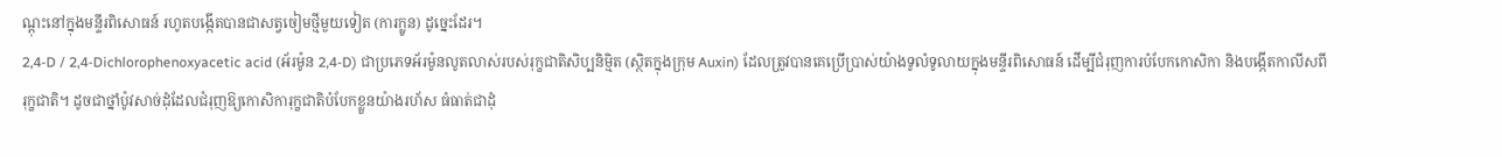ណ្តុះនៅក្នុងមន្ទីរពិសោធន៍ រហូតបង្កើតបានជាសត្វចៀមថ្មីមួយទៀត (ការក្លូន) ដូច្នេះដែរ។
2,4-D / 2,4-Dichlorophenoxyacetic acid (អ័រម៉ូន 2,4-D) ជាប្រភេទអ័រម៉ូនលូតលាស់របស់រុក្ខជាតិសិប្បនិម្មិត (ស្ថិតក្នុងក្រុម Auxin) ដែលត្រូវបានគេប្រើប្រាស់យ៉ាងទូលំទូលាយក្នុងមន្ទីរពិសោធន៍ ដើម្បីជំរុញការបំបែកកោសិកា និងបង្កើតកាលីសពីរុក្ខជាតិ។ ដូចជាថ្នាំប៉ូវសាច់ដុំដែលជំរុញឱ្យកោសិការុក្ខជាតិបំបែកខ្លួនយ៉ាងរហ័ស ធំធាត់ជាដុំ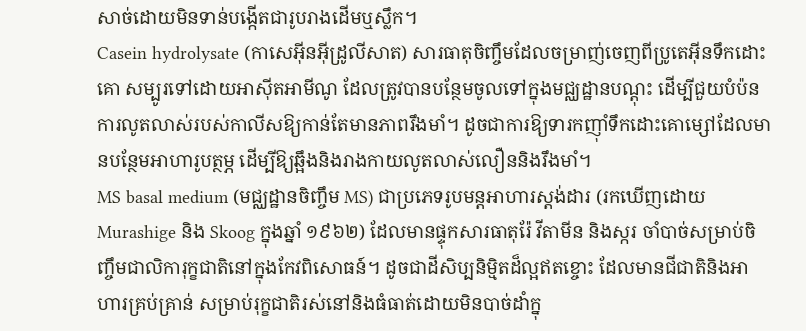សាច់ដោយមិនទាន់បង្កើតជារូបរាងដើមឬស្លឹក។
Casein hydrolysate (កាសេអ៊ីនអ៊ីដ្រូលីសាត) សារធាតុចិញ្ចឹមដែលចម្រាញ់ចេញពីប្រូតេអ៊ីនទឹកដោះគោ សម្បូរទៅដោយអាស៊ីតអាមីណូ ដែលត្រូវបានបន្ថែមចូលទៅក្នុងមជ្ឈដ្ឋានបណ្តុះ ដើម្បីជួយបំប៉នការលូតលាស់របស់កាលីសឱ្យកាន់តែមានភាពរឹងមាំ។ ដូចជាការឱ្យទារកញ៉ាំទឹកដោះគោម្សៅដែលមានបន្ថែមអាហារូបត្ថម្ភ ដើម្បីឱ្យឆ្អឹងនិងរាងកាយលូតលាស់លឿននិងរឹងមាំ។
MS basal medium (មជ្ឈដ្ឋានចិញ្ចឹម MS) ជាប្រភេទរូបមន្តអាហារស្តង់ដារ (រកឃើញដោយ Murashige និង Skoog ក្នុងឆ្នាំ ១៩៦២) ដែលមានផ្ទុកសារធាតុរ៉ែ វីតាមីន និងស្ករ ចាំបាច់សម្រាប់ចិញ្ចឹមជាលិការុក្ខជាតិនៅក្នុងកែវពិសោធន៍។ ដូចជាដីសិប្បនិម្មិតដ៏ល្អឥតខ្ចោះ ដែលមានជីជាតិនិងអាហារគ្រប់គ្រាន់ សម្រាប់រុក្ខជាតិរស់នៅនិងធំធាត់ដោយមិនបាច់ដាំក្នុ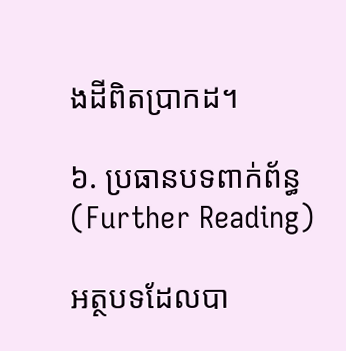ងដីពិតប្រាកដ។

៦. ប្រធានបទពាក់ព័ន្ធ (Further Reading)

អត្ថបទដែលបា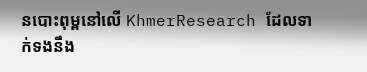នបោះពុម្ពនៅលើ KhmerResearch ដែលទាក់ទងនឹង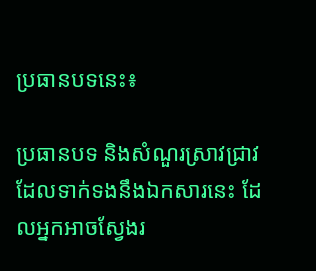ប្រធានបទនេះ៖

ប្រធានបទ និងសំណួរស្រាវជ្រាវដែលទាក់ទងនឹងឯកសារនេះ ដែលអ្នកអាចស្វែងរ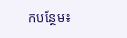កបន្ថែម៖